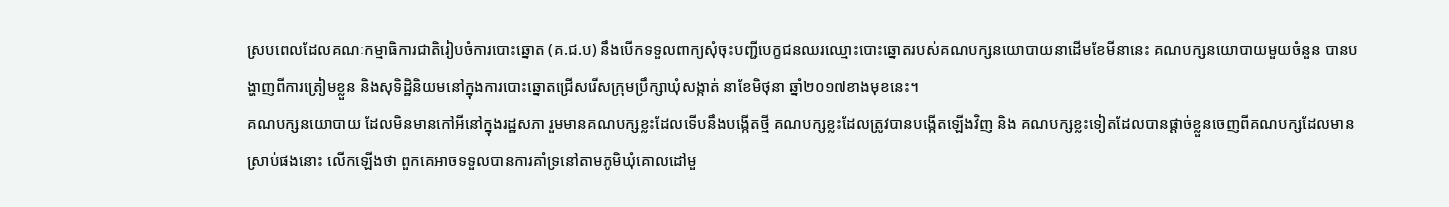ស្របពេលដែលគណៈកម្មាធិការជាតិរៀបចំការបោះឆ្នោត (គ.ជ.ប) នឹងបើកទទួលពាក្យសុំចុះបញ្ជីបេក្ខជនឈរឈ្មោះបោះឆ្នោតរបស់គណបក្សនយោបាយនាដើមខែមីនានេះ គណបក្សនយោបាយមួយចំនួន បានបង្ហាញពីការត្រៀមខ្លួន និងសុទិដ្ឋិនិយមនៅក្នុងការបោះឆ្នោតជ្រើសរើសក្រុមប្រឹក្សាឃុំសង្កាត់ នាខែមិថុនា ឆ្នាំ២០១៧ខាងមុខនេះ។
គណបក្សនយោបាយ ដែលមិនមានកៅអីនៅក្នុងរដ្ឋសភា រួមមានគណបក្សខ្លះដែលទើបនឹងបង្កើតថ្មី គណបក្សខ្លះដែលត្រូវបានបង្កើតឡើងវិញ និង គណបក្សខ្លះទៀតដែលបានផ្ដាច់ខ្លួនចេញពីគណបក្សដែលមានស្រាប់ផងនោះ លើកឡើងថា ពួកគេអាចទទួលបានការគាំទ្រនៅតាមភូមិឃុំគោលដៅមួ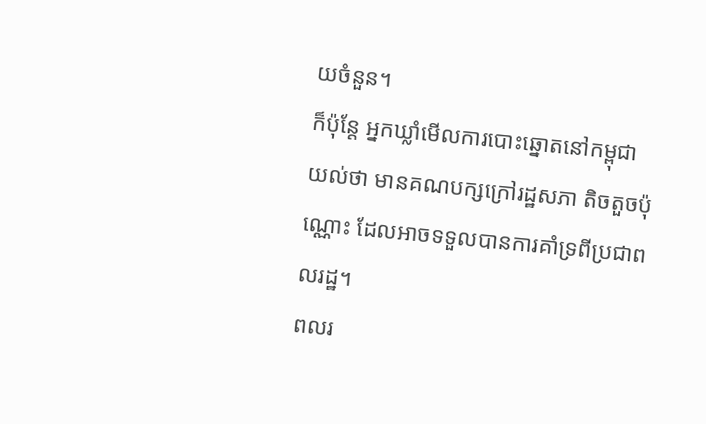យចំនួន។
ក៏ប៉ុន្តែ អ្នកឃ្លាំមើលការបោះឆ្នោតនៅកម្ពុជា យល់ថា មានគណបក្សក្រៅរដ្ឋសភា តិចតួចប៉ុណ្ណោះ ដែលអាចទទួលបានការគាំទ្រពីប្រជាពលរដ្ឋ។
ពលរ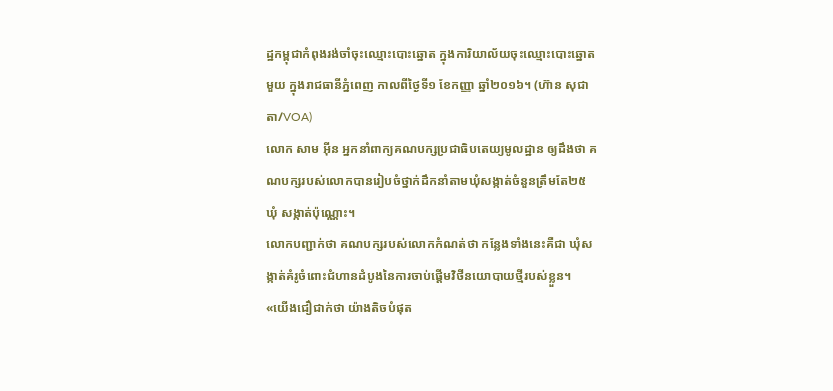ដ្ឋកម្ពុជាកំពុងរង់ចាំចុះឈ្មោះបោះឆ្នោត ក្នុងការិយាល័យចុះឈ្មោះបោះឆ្នោតមួយ ក្នុងរាជធានីភ្នំពេញ កាលពីថ្ងៃទី១ ខែកញ្ញា ឆ្នាំ២០១៦។ (ហ៊ាន សុជាតា/VOA)
លោក សាម អ៊ីន អ្នកនាំពាក្យគណបក្សប្រជាធិបតេយ្យមូលដ្ឋាន ឲ្យដឹងថា គណបក្សរបស់លោកបានរៀបចំថ្នាក់ដឹកនាំតាមឃុំសង្កាត់ចំនួនត្រឹមតែ២៥ ឃុំ សង្កាត់ប៉ុណ្ណោះ។
លោកបញ្ជាក់ថា គណបក្សរបស់លោកកំណត់ថា កន្លែងទាំងនេះគឺជា ឃុំសង្កាត់គំរូចំពោះជំហានដំបូងនៃការចាប់ផ្ដើមវិថីនយោបាយថ្មីរបស់ខ្លួន។
«យើងជឿជាក់ថា យ៉ាងតិចបំផុត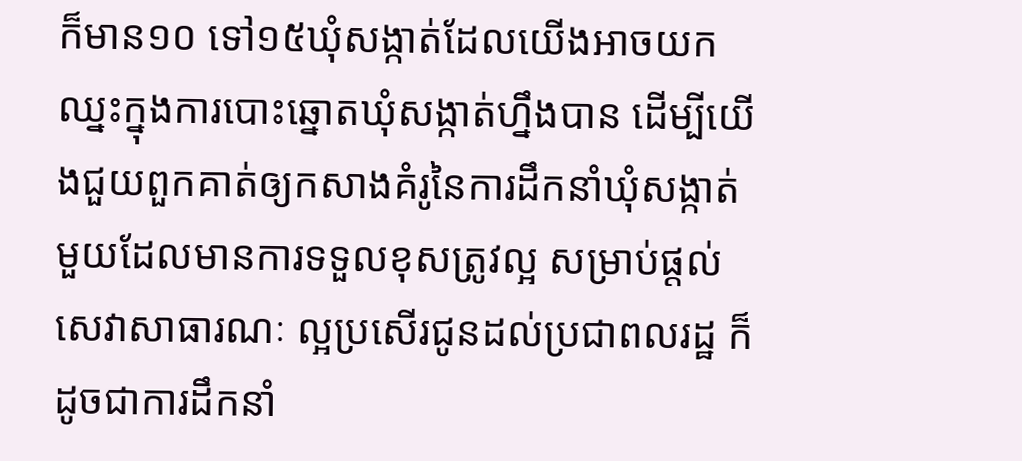ក៏មាន១០ ទៅ១៥ឃុំសង្កាត់ដែលយើងអាចយកឈ្នះក្នុងការបោះឆ្នោតឃុំសង្កាត់ហ្នឹងបាន ដើម្បីយើងជួយពួកគាត់ឲ្យកសាងគំរូនៃការដឹកនាំឃុំសង្កាត់មួយដែលមានការទទួលខុសត្រូវល្អ សម្រាប់ផ្ដល់សេវាសាធារណៈ ល្អប្រសើរជូនដល់ប្រជាពលរដ្ឋ ក៏ដូចជាការដឹកនាំ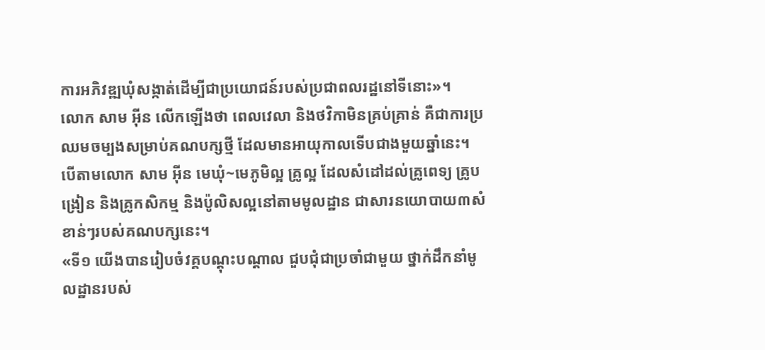ការអភិវឌ្ឍឃុំសង្កាត់ដើម្បីជាប្រយោជន៍របស់ប្រជាពលរដ្ឋនៅទីនោះ»។
លោក សាម អ៊ីន លើកឡើងថា ពេលវេលា និងថវិកាមិនគ្រប់គ្រាន់ គឺជាការប្រឈមចម្បងសម្រាប់គណបក្សថ្មី ដែលមានអាយុកាលទើបជាងមួយឆ្នាំនេះ។
បើតាមលោក សាម អ៊ីន មេឃុំ~មេភូមិល្អ គ្រូល្អ ដែលសំដៅដល់គ្រូពេទ្យ គ្រូបង្រៀន និងគ្រូកសិកម្ម និងប៉ូលិសល្អនៅតាមមូលដ្ឋាន ជាសារនយោបាយ៣សំខាន់ៗរបស់គណបក្សនេះ។
«ទី១ យើងបានរៀបចំវគ្គបណ្ដុះបណ្ដាល ជួបជុំជាប្រចាំជាមួយ ថ្នាក់ដឹកនាំមូលដ្ឋានរបស់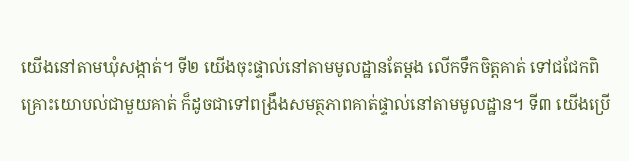យើងនៅតាមឃុំសង្កាត់។ ទី២ យើងចុះផ្ទាល់នៅតាមមូលដ្ឋានតែម្ដង លើកទឹកចិត្តគាត់ ទៅជជែកពិគ្រោះយោបល់ជាមួយគាត់ ក៏ដូចជាទៅពង្រឹងសមត្ថភាពគាត់ផ្ទាល់នៅតាមមូលដ្ឋាន។ ទី៣ យើងប្រើ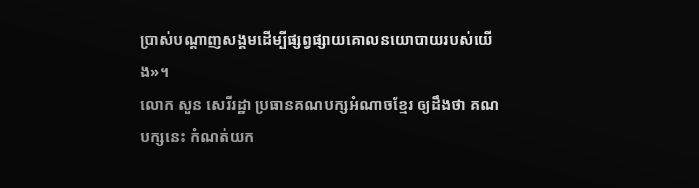ប្រាស់បណ្ដាញសង្គមដើម្បីផ្សព្វផ្សាយគោលនយោបាយរបស់យើង»។
លោក សួន សេរីរដ្ឋា ប្រធានគណបក្សអំណាចខ្មែរ ឲ្យដឹងថា គណបក្សនេះ កំណត់យក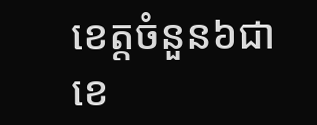ខេត្តចំនួន៦ជាខេ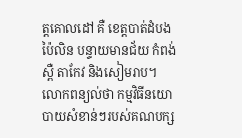ត្តគោលដៅ គឺ ខេត្តបាត់ដំបង ប៉ៃលិន បន្ទាយមានជ័យ កំពង់ស្ពឺ តាកែវ និងសៀមរាប។
លោកពន្យល់ថា កម្មវិធីនយោបាយសំខាន់ៗរបស់គណបក្ស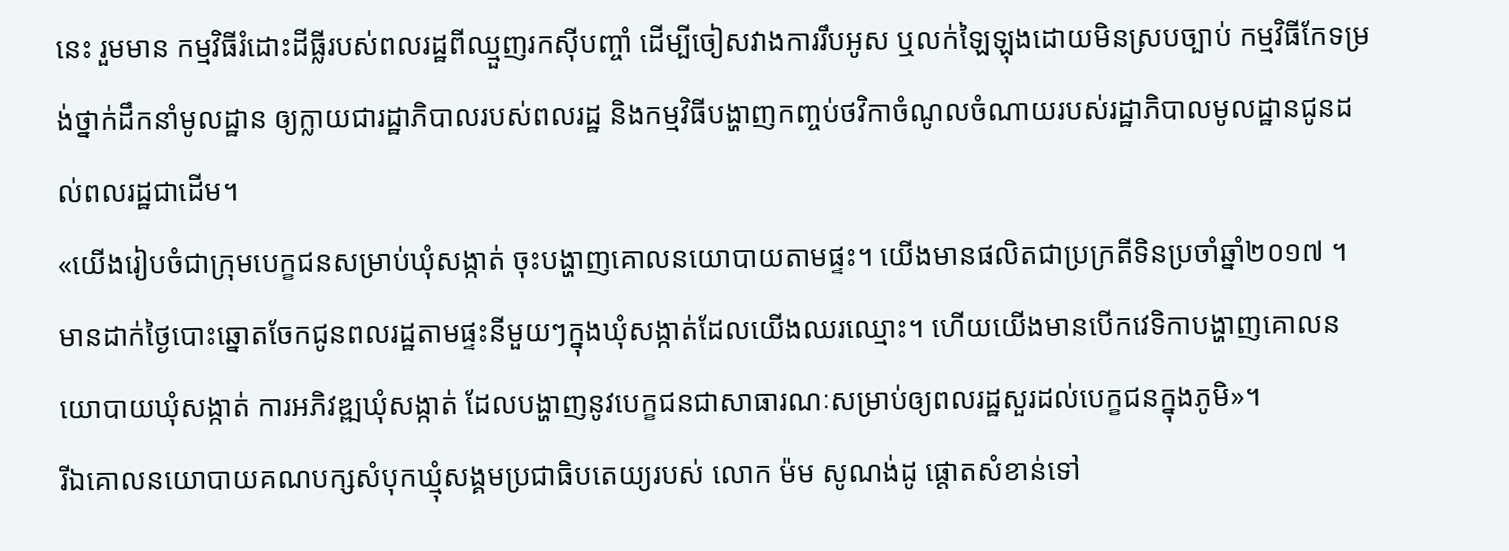នេះ រួមមាន កម្មវិធីរំដោះដីធ្លីរបស់ពលរដ្ឋពីឈ្មួញរកស៊ីបញ្ចាំ ដើម្បីចៀសវាងការរឹបអូស ឬលក់ឡៃឡុងដោយមិនស្របច្បាប់ កម្មវិធីកែទម្រង់ថ្នាក់ដឹកនាំមូលដ្ឋាន ឲ្យក្លាយជារដ្ឋាភិបាលរបស់ពលរដ្ឋ និងកម្មវិធីបង្ហាញកញ្ចប់ថវិកាចំណូលចំណាយរបស់រដ្ឋាភិបាលមូលដ្ឋានជូនដល់ពលរដ្ឋជាដើម។
«យើងរៀបចំជាក្រុមបេក្ខជនសម្រាប់ឃុំសង្កាត់ ចុះបង្ហាញគោលនយោបាយតាមផ្ទះ។ យើងមានផលិតជាប្រក្រតីទិនប្រចាំឆ្នាំ២០១៧ ។ មានដាក់ថ្ងៃបោះឆ្នោតចែកជូនពលរដ្ឋតាមផ្ទះនីមួយៗក្នុងឃុំសង្កាត់ដែលយើងឈរឈ្មោះ។ ហើយយើងមានបើកវេទិកាបង្ហាញគោលនយោបាយឃុំសង្កាត់ ការអភិវឌ្ឍឃុំសង្កាត់ ដែលបង្ហាញនូវបេក្ខជនជាសាធារណៈសម្រាប់ឲ្យពលរដ្ឋសួរដល់បេក្ខជនក្នុងភូមិ»។
រីឯគោលនយោបាយគណបក្សសំបុកឃ្មុំសង្គមប្រជាធិបតេយ្យរបស់ លោក ម៉ម សូណង់ដូ ផ្ដោតសំខាន់ទៅ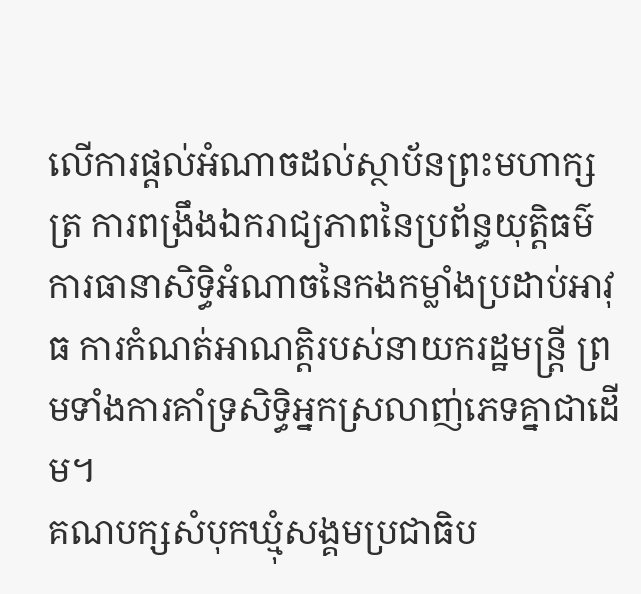លើការផ្ដល់អំណាចដល់ស្ថាប័នព្រះមហាក្សត្រ ការពង្រឹងឯករាជ្យភាពនៃប្រព័ន្ធយុត្តិធម៌ ការធានាសិទ្ធិអំណាចនៃកងកម្លាំងប្រដាប់អាវុធ ការកំណត់អាណត្តិរបស់នាយករដ្ឋមន្ត្រី ព្រមទាំងការគាំទ្រសិទ្ធិអ្នកស្រលាញ់ភេទគ្នាជាដើម។
គណបក្សសំបុកឃ្មុំសង្គមប្រជាធិប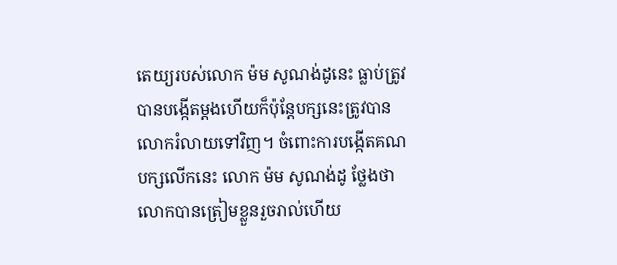តេយ្យរបស់លោក ម៉ម សូណង់ដូនេះ ធ្លាប់ត្រូវបានបង្កើតម្ដងហើយក៏ប៉ុន្តែបក្សនេះត្រូវបានលោករំលាយទៅវិញ។ ចំពោះការបង្កើតគណបក្សលើកនេះ លោក ម៉ម សូណង់ដូ ថ្លែងថា លោកបានត្រៀមខ្លួនរួចរាល់ហើយ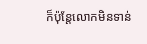ក៏ប៉ុន្តែលោកមិនទាន់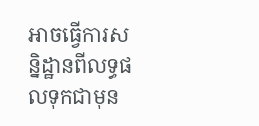អាចធ្វើការសន្និដ្ឋានពីលទ្ធផលទុកជាមុន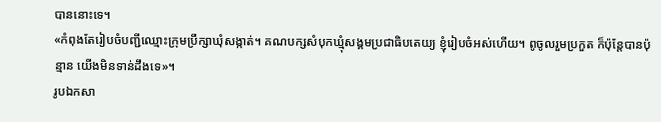បាននោះទេ។
«កំពុងតែរៀបចំបញ្ជីឈ្មោះក្រុមប្រឹក្សាឃុំសង្កាត់។ គណបក្សសំបុកឃ្មុំសង្គមប្រជាធិបតេយ្យ ខ្ញុំរៀបចំអស់ហើយ។ ពូចូលរួមប្រកួត ក៏ប៉ុន្តែបានប៉ុន្មាន យើងមិនទាន់ដឹងទេ»។
រូបឯកសា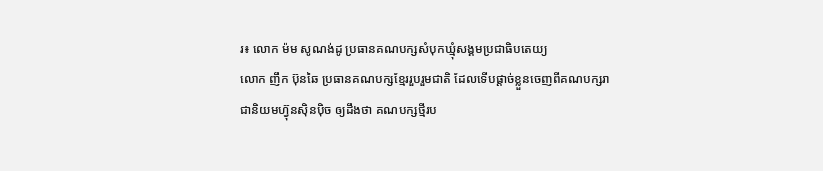រ៖ លោក ម៉ម សូណង់ដូ ប្រធានគណបក្សសំបុកឃ្មុំសង្គមប្រជាធិបតេយ្យ
លោក ញឹក ប៊ុនឆៃ ប្រធានគណបក្សខ្មែររួបរួមជាតិ ដែលទើបផ្ដាច់ខ្លួនចេញពីគណបក្សរាជានិយមហ៊្វុនស៊ិនប៉ិច ឲ្យដឹងថា គណបក្សថ្មីរប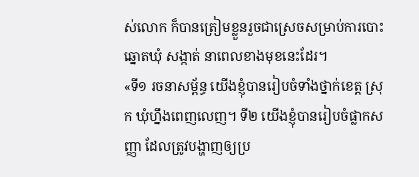ស់លោក ក៏បានត្រៀមខ្លួនរួចជាស្រេចសម្រាប់ការបោះឆ្នោតឃុំ សង្កាត់ នាពេលខាងមុខនេះដែរ។
«ទី១ រចនាសម្ព័ន្ធ យើងខ្ញុំបានរៀបចំទាំងថ្នាក់ខេត្ត ស្រុក ឃុំហ្នឹងពេញលេញ។ ទី២ យើងខ្ញុំបានរៀបចំផ្លាកសញ្ញា ដែលត្រូវបង្ហាញឲ្យប្រ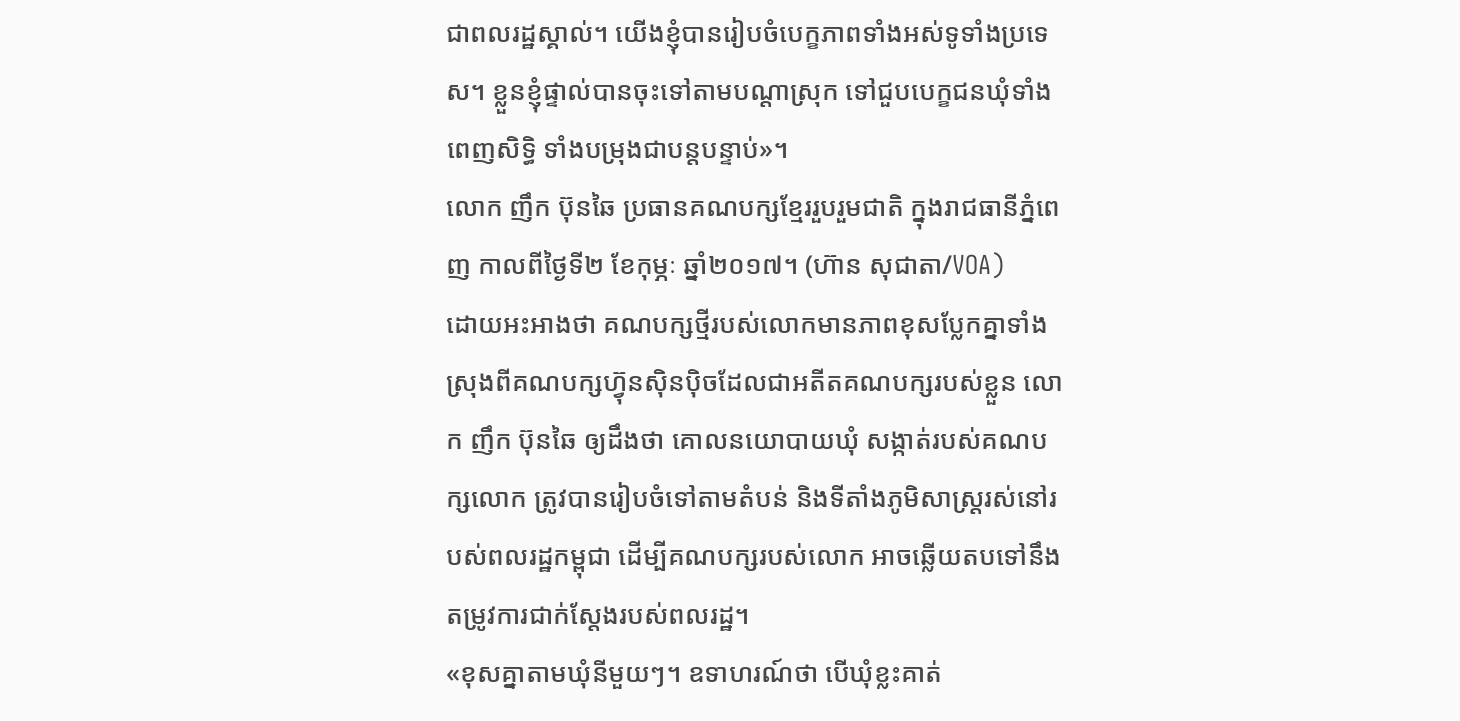ជាពលរដ្ឋស្គាល់។ យើងខ្ញុំបានរៀបចំបេក្ខភាពទាំងអស់ទូទាំងប្រទេស។ ខ្លួនខ្ញុំផ្ទាល់បានចុះទៅតាមបណ្ដាស្រុក ទៅជួបបេក្ខជនឃុំទាំងពេញសិទ្ធិ ទាំងបម្រុងជាបន្តបន្ទាប់»។
លោក ញឹក ប៊ុនឆៃ ប្រធានគណបក្សខ្មែររួបរួមជាតិ ក្នុងរាជធានីភ្នំពេញ កាលពីថ្ងៃទី២ ខែកុម្ភៈ ឆ្នាំ២០១៧។ (ហ៊ាន សុជាតា/VOA)
ដោយអះអាងថា គណបក្សថ្មីរបស់លោកមានភាពខុសប្លែកគ្នាទាំងស្រុងពីគណបក្សហ៊្វុនស៊ិនប៉ិចដែលជាអតីតគណបក្សរបស់ខ្លួន លោក ញឹក ប៊ុនឆៃ ឲ្យដឹងថា គោលនយោបាយឃុំ សង្កាត់របស់គណបក្សលោក ត្រូវបានរៀបចំទៅតាមតំបន់ និងទីតាំងភូមិសាស្ត្ររស់នៅរបស់ពលរដ្ឋកម្ពុជា ដើម្បីគណបក្សរបស់លោក អាចឆ្លើយតបទៅនឹងតម្រូវការជាក់ស្ដែងរបស់ពលរដ្ឋ។
«ខុសគ្នាតាមឃុំនីមួយៗ។ ឧទាហរណ៍ថា បើឃុំខ្លះគាត់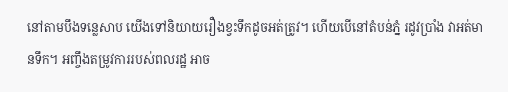នៅតាមបឹងទន្លេសាប យើងទៅនិយាយរឿងខ្វះទឹកដូចអត់ត្រូវ។ ហើយបើនៅតំបន់ភ្នំ រដូវប្រាំង វាអត់មានទឹក។ អញ្ចឹងតម្រូវការរបស់ពលរដ្ឋ អាច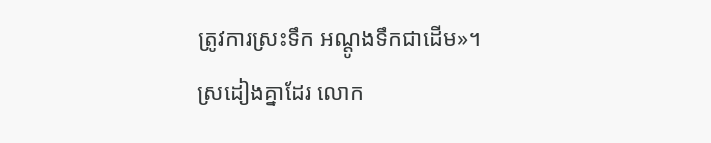ត្រូវការស្រះទឹក អណ្ដូងទឹកជាដើម»។
ស្រដៀងគ្នាដែរ លោក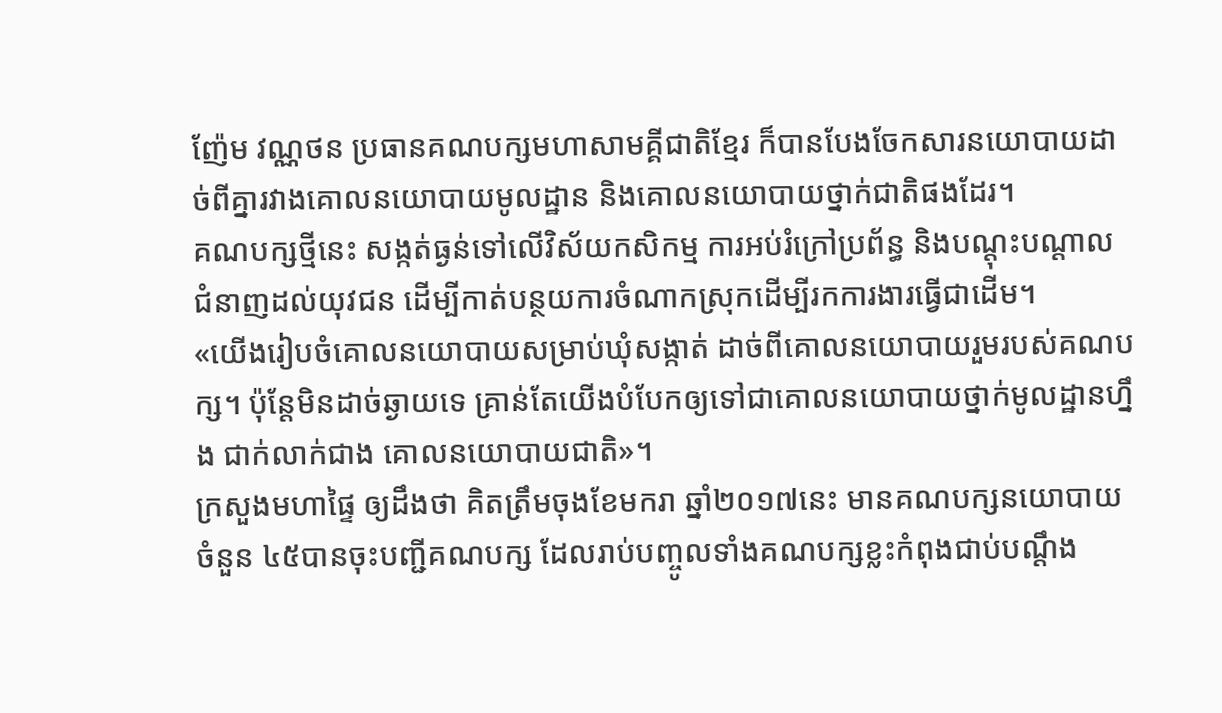ញ៉ែម វណ្ណថន ប្រធានគណបក្សមហាសាមគ្គីជាតិខ្មែរ ក៏បានបែងចែកសារនយោបាយដាច់ពីគ្នារវាងគោលនយោបាយមូលដ្ឋាន និងគោលនយោបាយថ្នាក់ជាតិផងដែរ។
គណបក្សថ្មីនេះ សង្កត់ធ្ងន់ទៅលើវិស័យកសិកម្ម ការអប់រំក្រៅប្រព័ន្ធ និងបណ្ដុះបណ្ដាលជំនាញដល់យុវជន ដើម្បីកាត់បន្ថយការចំណាកស្រុកដើម្បីរកការងារធ្វើជាដើម។
«យើងរៀបចំគោលនយោបាយសម្រាប់ឃុំសង្កាត់ ដាច់ពីគោលនយោបាយរួមរបស់គណបក្ស។ ប៉ុន្តែមិនដាច់ឆ្ងាយទេ គ្រាន់តែយើងបំបែកឲ្យទៅជាគោលនយោបាយថ្នាក់មូលដ្ឋានហ្នឹង ជាក់លាក់ជាង គោលនយោបាយជាតិ»។
ក្រសួងមហាផ្ទៃ ឲ្យដឹងថា គិតត្រឹមចុងខែមករា ឆ្នាំ២០១៧នេះ មានគណបក្សនយោបាយចំនួន ៤៥បានចុះបញ្ជីគណបក្ស ដែលរាប់បញ្ចូលទាំងគណបក្សខ្លះកំពុងជាប់បណ្ដឹង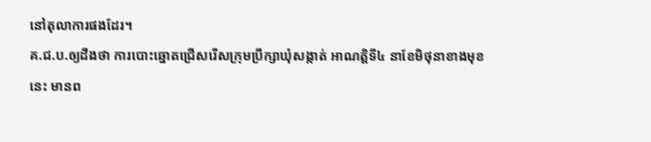នៅតុលាការផងដែរ។
គ.ជ.ប.ឲ្យដឹងថា ការបោះឆ្នោតជ្រើសរើសក្រុមប្រឹក្សាឃុំសង្កាត់ អាណត្តិទី៤ នាខែមិថុនាខាងមុខនេះ មានព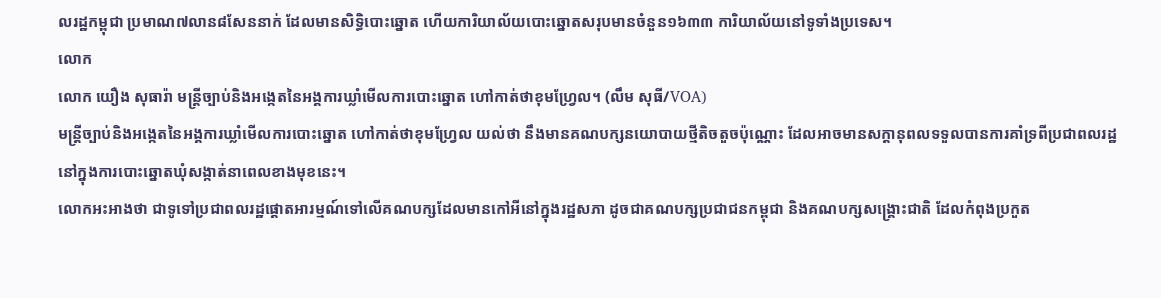លរដ្ឋកម្ពុជា ប្រមាណ៧លាន៨សែននាក់ ដែលមានសិទ្ធិបោះឆ្នោត ហើយការិយាល័យបោះឆ្នោតសរុបមានចំនួន១៦៣៣ ការិយាល័យនៅទូទាំងប្រទេស។
លោក
លោក យឿង សុធារ៉ា មន្ត្រីច្បាប់និងអង្កេតនៃអង្គការឃ្លាំមើលការបោះឆ្នោត ហៅកាត់ថាខុមហ្វ្រែល។ (លឹម សុធី/VOA)
មន្ត្រីច្បាប់និងអង្កេតនៃអង្គការឃ្លាំមើលការបោះឆ្នោត ហៅកាត់ថាខុមហ្វ្រែល យល់ថា នឹងមានគណបក្សនយោបាយថ្មីតិចតួចប៉ុណ្ណោះ ដែលអាចមានសក្ដានុពលទទួលបានការគាំទ្រពីប្រជាពលរដ្ឋនៅក្នុងការបោះឆ្នោតឃុំសង្កាត់នាពេលខាងមុខនេះ។
លោកអះអាងថា ជាទូទៅប្រជាពលរដ្ឋផ្ដោតអារម្មណ៍ទៅលើគណបក្សដែលមានកៅអីនៅក្នុងរដ្ឋសភា ដូចជាគណបក្សប្រជាជនកម្ពុជា និងគណបក្សសង្គ្រោះជាតិ ដែលកំពុងប្រកួត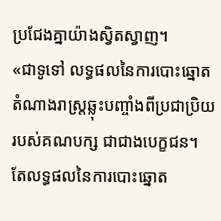ប្រជែងគ្នាយ៉ាងស្វិតស្វាញ។
«ជាទូទៅ លទ្ធផលនៃការបោះឆ្នោតតំណាងរាស្ត្រឆ្លុះបញ្ចាំងពីប្រជាប្រិយរបស់គណបក្ស ជាជាងបេក្ខជន។ តែលទ្ធផលនៃការបោះឆ្នោត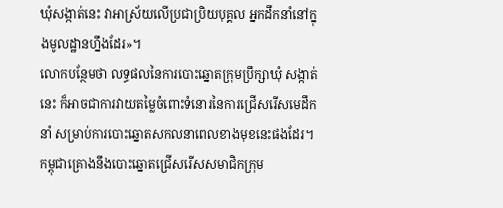ឃុំសង្កាត់នេះ វាអាស្រ័យលើប្រជាប្រិយបុគ្គល អ្នកដឹកនាំនៅក្នុងមូលដ្ឋានហ្នឹងដែរ»។
លោកបន្ថែមថា លទ្ធផលនៃការបោះឆ្នោតក្រុមប្រឹក្សាឃុំ សង្កាត់នេះ ក៏អាចជាការវាយតម្លៃចំពោះទំនោរនៃការជ្រើសរើសមេដឹកនាំ សម្រាប់ការបោះឆ្នោតសកលនាពេលខាងមុខនេះផងដែរ។
កម្ពុជាគ្រោងនឹងបោះឆ្នោតជ្រើសរើសសមាជិកក្រុម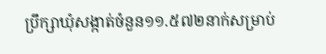ប្រឹក្សាឃុំសង្កាត់ចំនួន១១.៥៧២នាក់សម្រាប់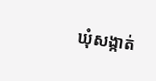ឃុំសង្កាត់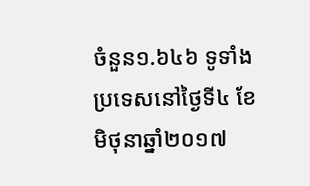ចំនួន១.៦៤៦ ទូទាំងប្រទេសនៅថ្ងៃទី៤ ខែមិថុនាឆ្នាំ២០១៧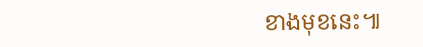ខាងមុខនេះ៕